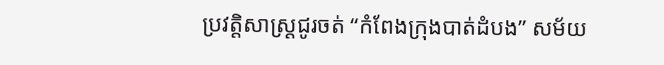ប្រវត្តិសាស្ត្រជូរចត់ “កំពែងក្រុងបាត់ដំបង” សម័យ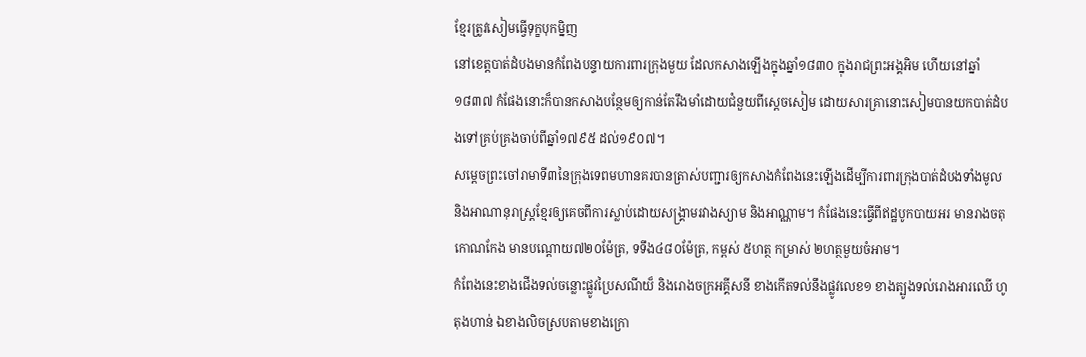ខ្មែរត្រូវសៀមធ្វើទុក្ខបុកម្និញ
នៅខេត្តបាត់ដំបងមានកំពែងបន្ទាយការពារក្រុងមួយ ដែលកសាងឡើងក្នុងឆ្នាំ១៨៣០ ក្នុងរាជព្រះអង្គអិម ហើយនៅឆ្នាំ១៨៣៧ កំផែងនោះក៏បានកសាងបន្ថែមឲ្យកាន់តែរឹងមាំដោយជំនួយពីស្តេចសៀម ដោយសារគ្រានោះសៀមបានយកបាត់ដំបងទៅគ្រប់គ្រងចាប់ពីឆ្នាំ១៧៩៥ ដល់១៩០៧។
សម្តេចព្រះចៅរាមាទី៣នៃក្រុងទេពមហានគរបានត្រាស់បញ្ជារឲ្យកសាងកំពែងនេះឡើងដើម្បីការពារក្រុងបាត់ដំបងទាំងមូល និងអាណានុរាស្ត្រខ្មែរឲ្យគេចពីការស្លាប់ដោយសង្រ្គាមរវាងស្យាម និងអាណ្ណាម។ កំផែងនេះធ្វើពីឥដ្ឋបូកបាយអរ មានរាងចតុកោណកែង មានបណ្តោយ៧២០ម៉ែត្រ, ទទឹង៤៨០ម៉ែត្រ, កម្ពស់ ៥ហត្ថ កម្រាស់ ២ហត្ថមួយចំអាម។
កំពែងនេះខាងជើងទល់ចន្លោះផ្លូវប្រៃសណីយ៏ និងរោងចក្រអគ្គីសនី ខាងកើតទល់នឹងផ្លូវលេខ១ ខាងត្បូងទល់រោងអារឈើ ហូតុងហាន់ ឯខាងលិចស្របតាមខាងក្រោ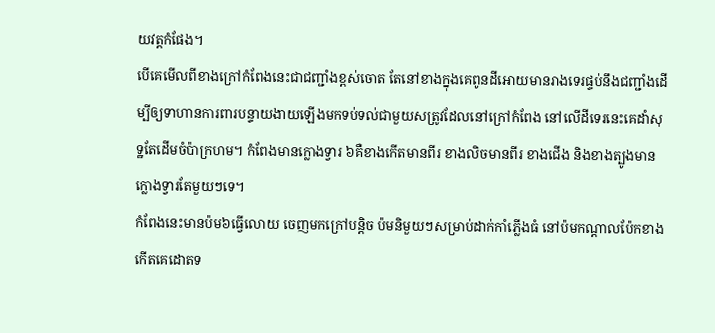យវត្តកំផែង។
បើគេមើលពីខាងក្រៅកំពែងនេះជាជញ្ជាំងខ្ពស់ចោត តែនៅខាងក្នុងគេពូនដីអោយមានរាងទេរផ្ទប់នឹងជញ្ជាំងដើម្បីឲ្យទាហានការពារបន្ទាយងាយឡើងមកទប់ទល់ជាមួយសត្រូវដែលនៅក្រៅកំពែង នៅលើដីទេរនេះគេដាំសុទ្ឋតែដើមចំប៉ាក្រហម។ កំពែងមានក្លោងទ្វារ ៦គឺខាងកើតមានពីរ ខាងលិចមានពីរ ខាងជើង និងខាងត្បូងមានក្លោងទ្វារតែមួយៗទេ។
កំពែងនេះមានប៉ម៦ធ្វើលោយ ចេញមកក្រៅបន្តិច ប៉មនិមួយៗសម្រាប់ដាក់កាំភ្លើងធំ នៅប៉មកណ្តាលប៉ែកខាងកើតគេដោតទ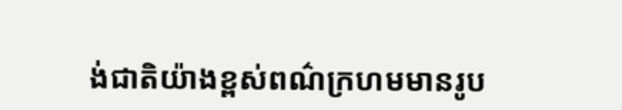ង់ជាតិយ៉ាងខ្ពស់ពណ៌ក្រហមមានរូប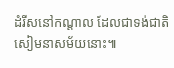ដំរីសនៅកណ្តាល ដែលជាទង់ជាតិសៀមនាសម័យនោះ៕